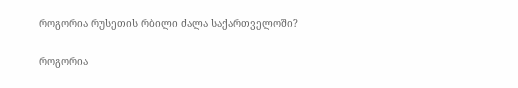როგორია რუსეთის რბილი ძალა საქართველოში?

როგორია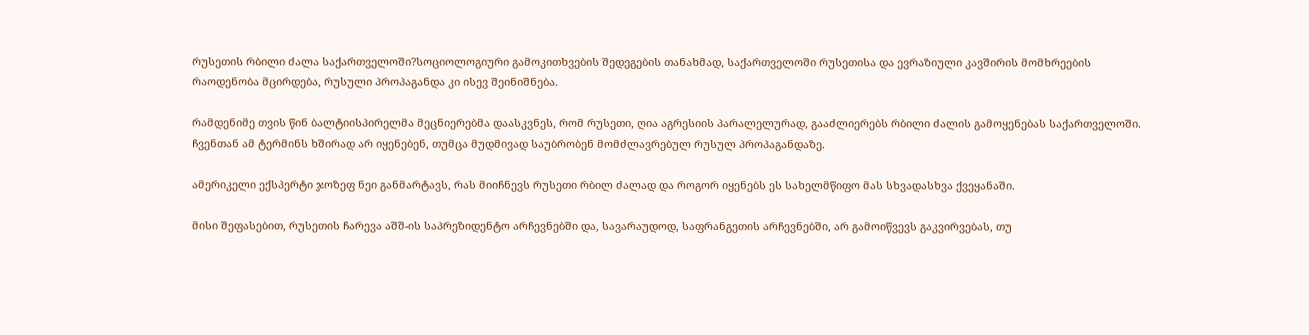რუსეთის რბილი ძალა საქართველოში?სოციოლოგიური გამოკითხვების შედეგების თანახმად, საქართველოში რუსეთისა და ევრაზიული კავშირის მომხრეების რაოდენობა მცირდება, რუსული პროპაგანდა კი ისევ შეინიშნება.

რამდენიმე თვის წინ ბალტიისპირელმა მეცნიერებმა დაასკვნეს, რომ რუსეთი, ღია აგრესიის პარალელურად, გააძლიერებს რბილი ძალის გამოყენებას საქართველოში. ჩვენთან ამ ტერმინს ხშირად არ იყენებენ, თუმცა მუდმივად საუბრობენ მომძლავრებულ რუსულ პროპაგანდაზე.

ამერიკელი ექსპერტი ჯოზეფ ნეი განმარტავს, რას მიიჩნევს რუსეთი რბილ ძალად და როგორ იყენებს ეს სახელმწიფო მას სხვადასხვა ქვეყანაში.

მისი შეფასებით, რუსეთის ჩარევა აშშ-ის საპრეზიდენტო არჩევნებში და, სავარაუდოდ, საფრანგეთის არჩევნებში, არ გამოიწვევს გაკვირვებას, თუ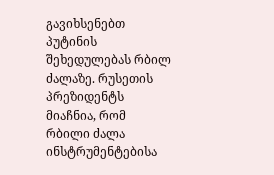გავიხსენებთ პუტინის შეხედულებას რბილ ძალაზე. რუსეთის პრეზიდენტს მიაჩნია, რომ რბილი ძალა ინსტრუმენტებისა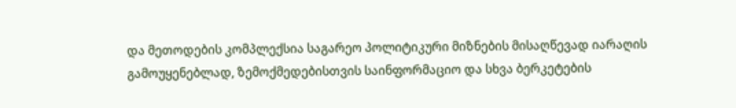და მეთოდების კომპლექსია საგარეო პოლიტიკური მიზნების მისაღწევად იარაღის გამოუყენებლად, ზემოქმედებისთვის საინფორმაციო და სხვა ბერკეტების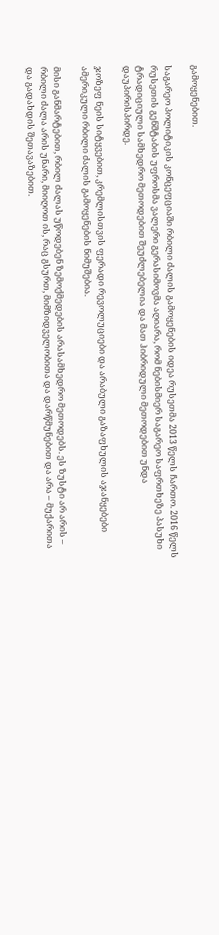გამოყენებით.

საგარეო პოლიტიკის კონცეფციაში რბილი ძალის გამოყენების იდეა რუსეთმა 2013 წელს ჩართო. 2016 წელს რუსეთის გენშტაბის უფროსმა ვალერი გერასიმოვმა აღიარა, რომ ნებისმიერ საგარეო საფრთხეზე პასუხი ტრადიციული სამხედრო მეთოდებით შეუძლებელია და მათ ჰიბრიდული მეთოდებით უნდა დაუპირისპირდე.

ჯოზეფ ნეის სიტყვებით, კრემლისთვის ფერადი რევოლუციები და არაბული გაზაფხულის აჯანყებები ამერიკული რბილი ძალის გამოყენების ნიმუშებია.

მისი განმარტებით, რბილ ძალას უწოდებენ ზემოქმედების არასამხედრო მეთოდებს. ეს ზუსტი არ არის – რბილი ძალა არის უნარი, მიიღოთ ის, რაც გსურთ, მიმზიდველობითა და დარწმუნებით და არა – მუქარითა და გადახდის შეთავაზებით.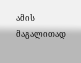ამის მაგალითად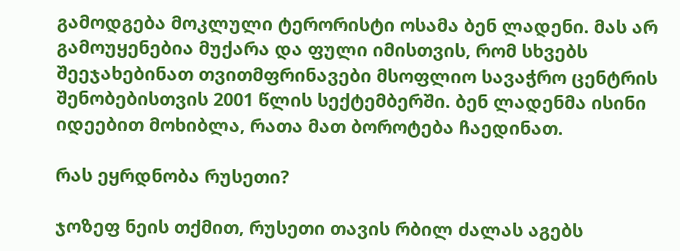გამოდგება მოკლული ტერორისტი ოსამა ბენ ლადენი. მას არ გამოუყენებია მუქარა და ფული იმისთვის, რომ სხვებს შეეჯახებინათ თვითმფრინავები მსოფლიო სავაჭრო ცენტრის შენობებისთვის 2001 წლის სექტემბერში. ბენ ლადენმა ისინი იდეებით მოხიბლა, რათა მათ ბოროტება ჩაედინათ.

რას ეყრდნობა რუსეთი?

ჯოზეფ ნეის თქმით, რუსეთი თავის რბილ ძალას აგებს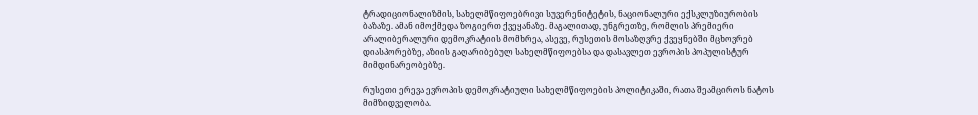ტრადიციონალიზმის, სახელმწიფოებრივი სუვერენიტეტის, ნაციონალური ექსკლუზიურობის ბაზაზე. ამან იმოქმედა ზოგიერთ ქვეყანაზე. მაგალითად, უნგრეთზე, რომლის პრემიერი არალიბერალური დემოკრატიის მომხრეა, ასევე, რუსეთის მოსაზღვრე ქვეყნებში მცხოვრებ დიასპორებზე, აზიის გაღარიბებულ სახელმწიფოებსა და დასავლეთ ევროპის პოპულისტურ მიმდინარეობებზე.

რუსეთი ერევა ევროპის დემოკრატიული სახელმწიფოების პოლიტიკაში, რათა შეამციროს ნატოს მიმზიდველობა.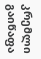კრემლი გაიწაფა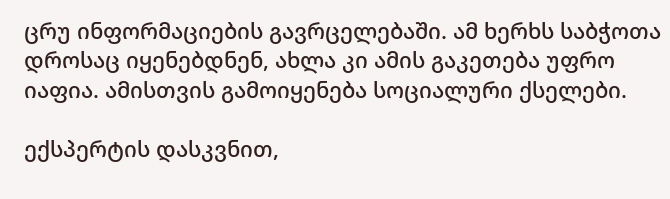ცრუ ინფორმაციების გავრცელებაში. ამ ხერხს საბჭოთა დროსაც იყენებდნენ, ახლა კი ამის გაკეთება უფრო იაფია. ამისთვის გამოიყენება სოციალური ქსელები.

ექსპერტის დასკვნით,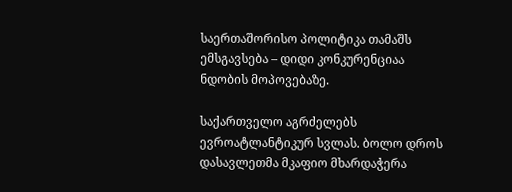საერთაშორისო პოლიტიკა თამაშს ემსგავსება – დიდი კონკურენციაა ნდობის მოპოვებაზე.

საქართველო აგრძელებს ევროატლანტიკურ სვლას. ბოლო დროს დასავლეთმა მკაფიო მხარდაჭერა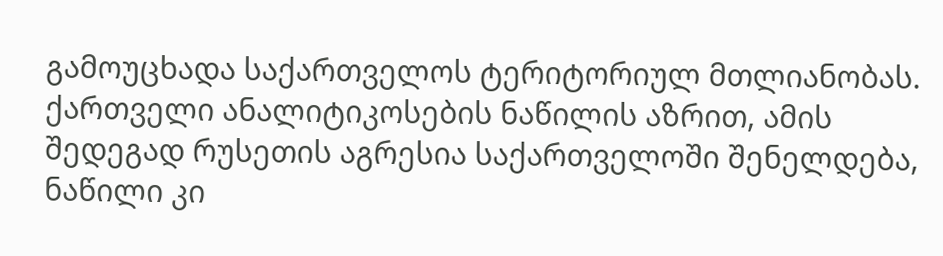გამოუცხადა საქართველოს ტერიტორიულ მთლიანობას. ქართველი ანალიტიკოსების ნაწილის აზრით, ამის შედეგად რუსეთის აგრესია საქართველოში შენელდება, ნაწილი კი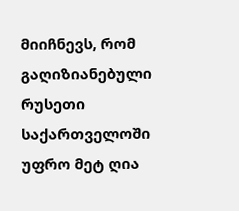მიიჩნევს, რომ გაღიზიანებული რუსეთი საქართველოში უფრო მეტ ღია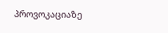პროვოკაციაზე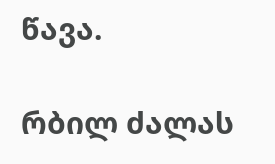წავა.

რბილ ძალას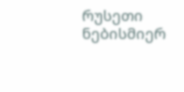რუსეთი ნებისმიერ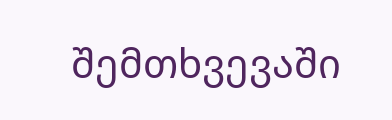შემთხვევაში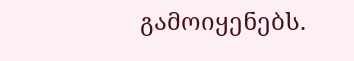გამოიყენებს.